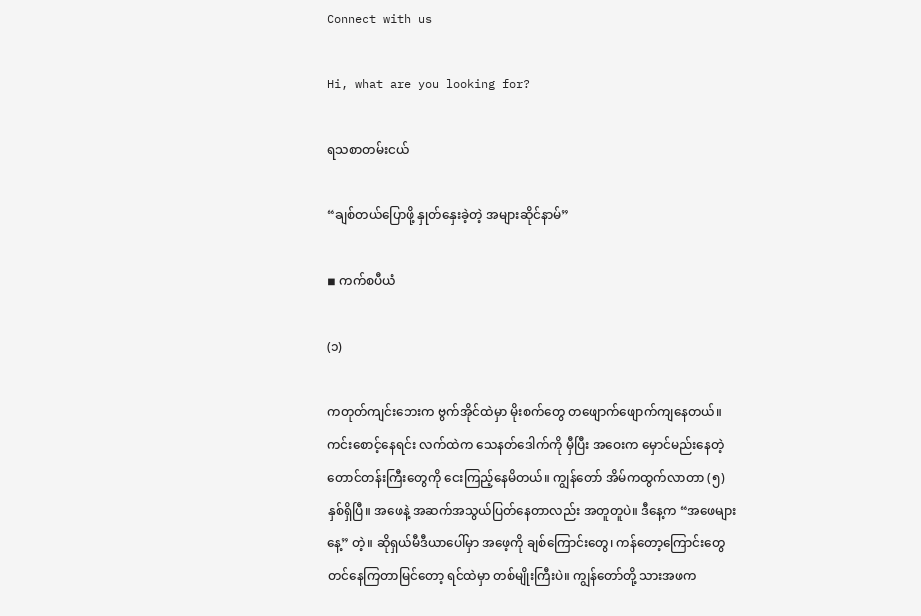Connect with us

Hi, what are you looking for?

ရသစာတမ်းငယ်

“ချစ်တယ်ပြောဖို့ နှုတ်နှေးခဲ့တဲ့ အများဆိုင်နာမ်”

◾ ကက်စပီယံ

(၁)

ကတုတ်ကျင်းဘေးက ဗွက်အိုင်ထဲမှာ မိုးစက်တွေ တဖျောက်ဖျောက်ကျနေတယ်။ ကင်းစောင့်နေရင်း လက်ထဲက သေနတ်ဒေါက်ကို မှီပြီး အဝေးက မှောင်မည်းနေတဲ့ တောင်တန်းကြီးတွေကို ငေးကြည့်နေမိတယ်။ ကျွန်တော် အိမ်ကထွက်လာတာ (၅) နှစ်ရှိပြီ။ အဖေနဲ့ အဆက်အသွယ်ပြတ်နေတာလည်း အတူတူပဲ။ ဒီနေ့က “အဖေများနေ့” တဲ့။ ဆိုရှယ်မီဒီယာပေါ်မှာ အဖေ့ကို ချစ်ကြောင်းတွေ၊ ကန်တော့ကြောင်းတွေ တင်နေကြတာမြင်တော့ ရင်ထဲမှာ တစ်မျိုးကြီးပဲ။ ကျွန်တော်တို့ သားအဖက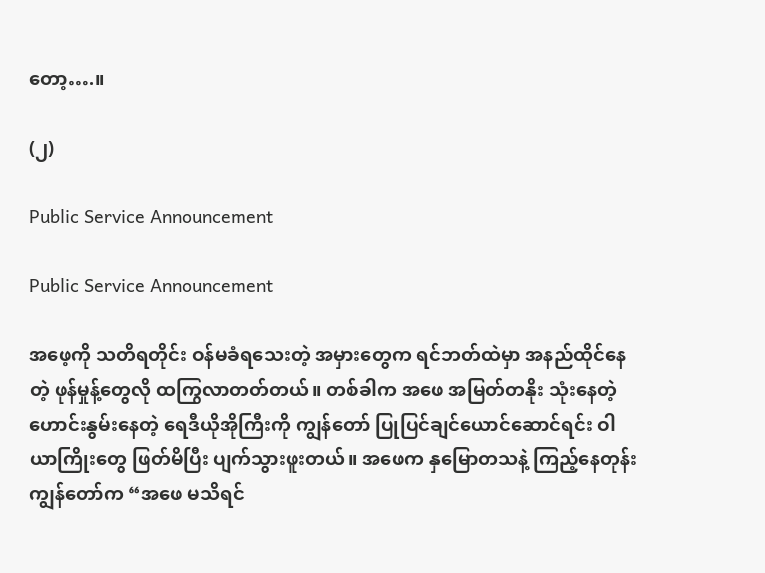တော့….။

(၂)

Public Service Announcement

Public Service Announcement

အဖေ့ကို သတိရတိုင်း ဝန်မခံရသေးတဲ့ အမှားတွေက ရင်ဘတ်ထဲမှာ အနည်ထိုင်နေတဲ့ ဖုန်မှုန့်တွေလို ထကြွလာတတ်တယ်။ တစ်ခါက အဖေ အမြတ်တနိုး သုံးနေတဲ့ ဟောင်းနွမ်းနေတဲ့ ရေဒီယိုအိုကြီးကို ကျွန်တော် ပြုပြင်ချင်ယောင်ဆောင်ရင်း ဝါယာကြိုးတွေ ဖြတ်မိပြီး ပျက်သွားဖူးတယ်။ အဖေက နှမြောတသနဲ့ ကြည့်နေတုန်း ကျွန်တော်က “အဖေ မသိရင်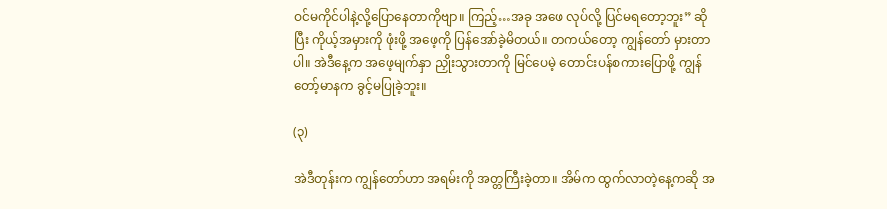ဝင်မကိုင်ပါနဲ့လို့ပြောနေတာကိုဗျာ။ ကြည့်…အခု အဖေ လုပ်လို့ ပြင်မရတော့ဘူး” ဆိုပြီး ကိုယ့်အမှားကို ဖုံးဖို့ အဖေ့ကို ပြန်အော်ခဲ့မိတယ်။ တကယ်တော့ ကျွန်တော် မှားတာပါ။ အဲဒီနေ့က အဖေ့မျက်နှာ ညှိုးသွားတာကို မြင်ပေမဲ့ တောင်းပန်စကားပြောဖို့ ကျွန်တော့်မာနက ခွင့်မပြုခဲ့ဘူး။

(၃)

အဲဒီတုန်းက ကျွန်တော်ဟာ အရမ်းကို အတ္တကြီးခဲ့တာ။ အိမ်က ထွက်လာတဲ့နေ့ကဆို အ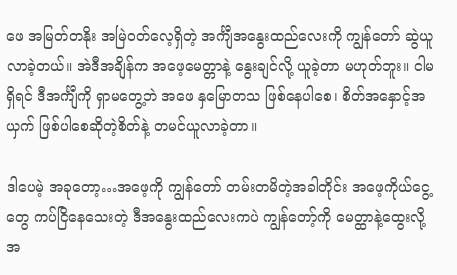ဖေ အမြတ်တနိုး အမြဲဝတ်လေ့ရှိတဲ့ အင်္ကျီအနွေးထည်လေးကို ကျွန်တော် ဆွဲယူလာခဲ့တယ်။ အဲဒီအချိန်က အဖေ့မေတ္တာနဲ့ နွေးချင်လို့ ယူခဲ့တာ မဟုတ်ဘူး။ ငါမရှိရင် ဒီအင်္ကျီကို ရှာမတွေ့ဘဲ အဖေ နှမြောတသ ဖြစ်နေပါစေ၊ စိတ်အနှောင့်အယှက် ဖြစ်ပါစေဆိုတဲ့စိတ်နဲ့ တမင်ယူလာခဲ့တာ။

ဒါပေမဲ့ အခုတော့…အဖေ့ကို ကျွန်တော် တမ်းတမိတဲ့အခါတိုင်း အဖေ့ကိုယ်ငွေ့တွေ ကပ်ငြိနေသေးတဲ့ ဒီအနွေးထည်လေးကပဲ ကျွန်တော့်ကို မေတ္ထာနဲ့ထွေးလို့ အ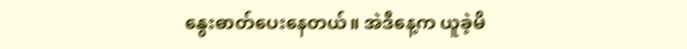နွေးဓာတ်ပေးနေတယ်။ အဲဒီနေ့က ယူခဲ့မိ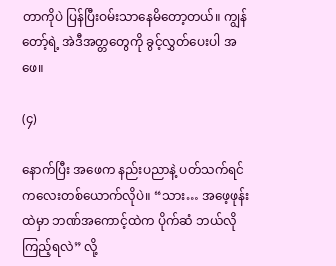တာကိုပဲ ပြန်ပြီးဝမ်းသာနေမိတော့တယ်။ ကျွန်တော့်ရဲ့ အဲဒီအတ္တတွေကို ခွင့်လွှတ်ပေးပါ အဖေ။

(၄)

နောက်ပြီး အဖေက နည်းပညာနဲ့ ပတ်သက်ရင် ကလေးတစ်ယောက်လိုပဲ။ “သား… အဖေ့ဖုန်းထဲမှာ ဘဏ်အကောင့်ထဲက ပိုက်ဆံ ဘယ်လိုကြည့်ရလဲ” လို့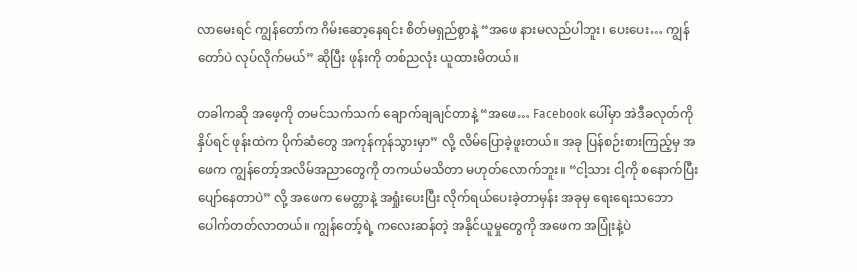လာမေးရင် ကျွန်တော်က ဂိမ်းဆော့နေရင်း စိတ်မရှည်စွာနဲ့ “အဖေ နားမလည်ပါဘူး၊ ပေးပေး… ကျွန်တော်ပဲ လုပ်လိုက်မယ်” ဆိုပြီး ဖုန်းကို တစ်ညလုံး ယူထားမိတယ်။

တခါကဆို အဖေ့ကို တမင်သက်သက် ချောက်ချချင်တာနဲ့ “အဖေ… Facebook ပေါ်မှာ အဲဒီခလုတ်ကို နှိပ်ရင် ဖုန်းထဲက ပိုက်ဆံတွေ အကုန်ကုန်သွားမှာ” လို့ လိမ်ပြောခဲ့ဖူးတယ်။ အခု ပြန်စဉ်းစားကြည့်မှ အဖေက ကျွန်တော့်အလိမ်အညာတွေကို တကယ်မသိတာ မဟုတ်လောက်ဘူး။ “ငါ့သား ငါ့ကို စနောက်ပြီး ပျော်နေတာပဲ” လို့ အဖေက မေတ္တာနဲ့ အရှုံးပေးပြီး လိုက်ရယ်ပေးခဲ့တာမှန်း အခုမှ ရေးရေးသဘောပေါက်တတ်လာတယ်။ ကျွန်တော့်ရဲ့ ကလေးဆန်တဲ့ အနိုင်ယူမှုတွေကို အဖေက အပြုံးနဲ့ပဲ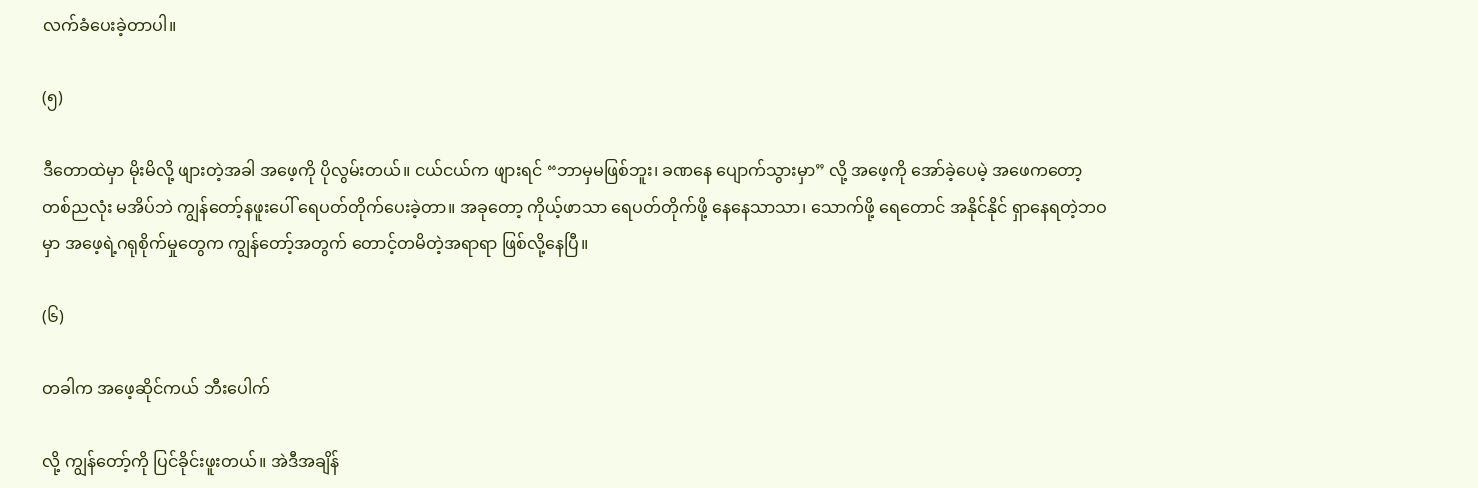လက်ခံပေးခဲ့တာပါ။

(၅)

ဒီတောထဲမှာ မိုးမိလို့ ဖျားတဲ့အခါ အဖေ့ကို ပိုလွမ်းတယ်။ ငယ်ငယ်က ဖျားရင် “ဘာမှမဖြစ်ဘူး၊ ခဏနေ ပျောက်သွားမှာ” လို့ အဖေ့ကို အော်ခဲ့ပေမဲ့ အဖေကတော့ တစ်ညလုံး မအိပ်ဘဲ ကျွန်တော့်နဖူးပေါ် ရေပတ်တိုက်ပေးခဲ့တာ။ အခုတော့ ကိုယ့်ဖာသာ ရေပတ်တိုက်ဖို့ နေနေသာသာ၊ သောက်ဖို့ ရေတောင် အနိုင်နိုင် ရှာနေရတဲ့ဘဝမှာ အဖေ့ရဲ့ဂရုစိုက်မှုတွေက ကျွန်တော့်အတွက် တောင့်တမိတဲ့အရာရာ ဖြစ်လို့နေပြီ။

(၆)

တခါက အဖေ့ဆိုင်ကယ် ဘီးပေါက်

လို့ ကျွန်တော့်ကို ပြင်ခိုင်းဖူးတယ်။ အဲဒီအချိန်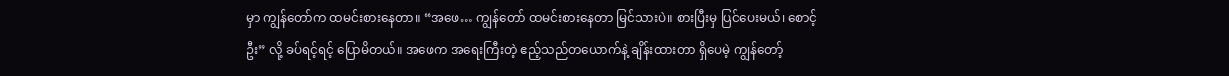မှာ ကျွန်တော်က ထမင်းစားနေတာ။ “အဖေ… ကျွန်တော် ထမင်းစားနေတာ မြင်သားပဲ။ စားပြီးမှ ပြင်ပေးမယ်၊ စောင့်ဦး” လို့ ခပ်ရင့်ရင့် ပြောမိတယ်။ အဖေက အရေးကြီးတဲ့ ဧည့်သည်တယောက်နဲ့ ချိန်းထားတာ ရှိပေမဲ့ ကျွန်တော့်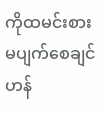ကိုထမင်းစား မပျက်စေချင်ဟန်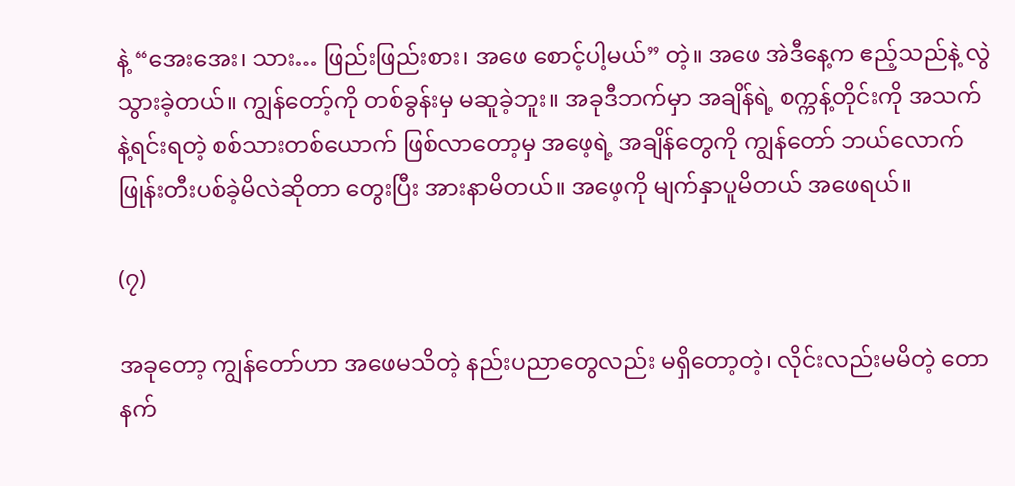နဲ့ “အေးအေး၊ သား… ဖြည်းဖြည်းစား၊ အဖေ စောင့်ပါ့မယ်” တဲ့။ အဖေ အဲဒီနေ့က ဧည့်သည်နဲ့ လွဲသွားခဲ့တယ်။ ကျွန်တော့်ကို တစ်ခွန်းမှ မဆူခဲ့ဘူး။ အခုဒီဘက်မှာ အချိန်ရဲ့ စက္ကန့်တိုင်းကို အသက်နဲ့ရင်းရတဲ့ စစ်သားတစ်ယောက် ဖြစ်လာတော့မှ အဖေ့ရဲ့ အချိန်တွေကို ကျွန်တော် ဘယ်လောက် ဖြုန်းတီးပစ်ခဲ့မိလဲဆိုတာ တွေးပြီး အားနာမိတယ်။ အဖေ့ကို မျက်နှာပူမိတယ် အဖေရယ်။

(၇)

အခုတော့ ကျွန်တော်ဟာ အဖေမသိတဲ့ နည်းပညာတွေလည်း မရှိတော့တဲ့၊ လိုင်းလည်းမမိတဲ့ တောနက်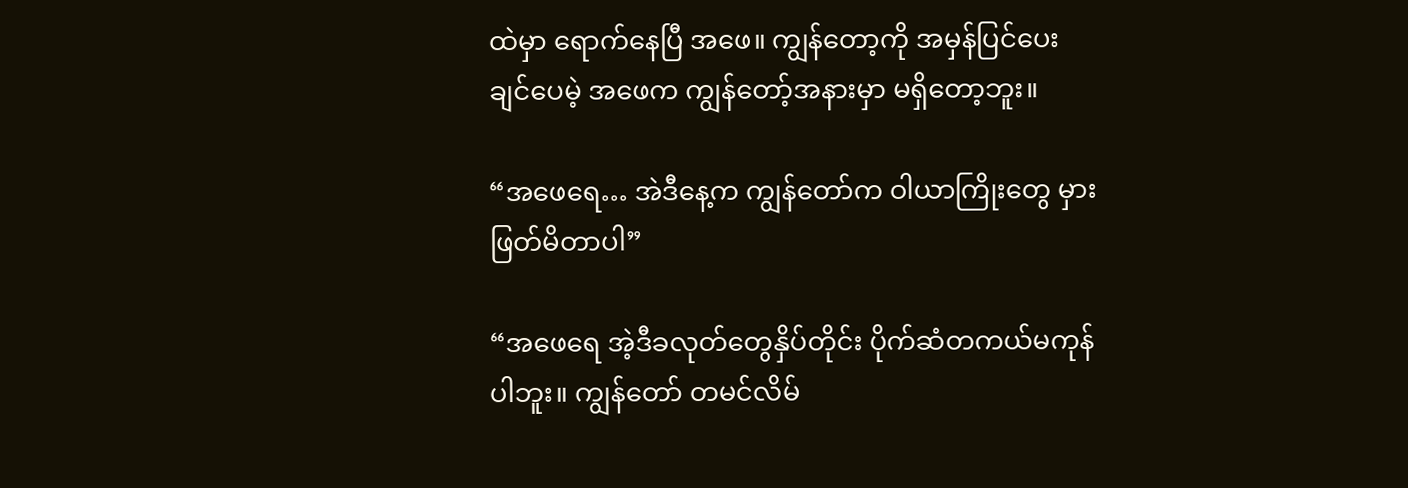ထဲမှာ ရောက်နေပြီ အဖေ။ ကျွန်တော့ကို အမှန်ပြင်ပေးချင်ပေမဲ့ အဖေက ကျွန်တော့်အနားမှာ မရှိတော့ဘူး။

“အဖေရေ… အဲဒီနေ့က ကျွန်တော်က ဝါယာကြိုးတွေ မှားဖြတ်မိတာပါ”

“အဖေရေ အဲ့ဒီခလုတ်တွေနှိပ်တိုင်း ပိုက်ဆံတကယ်မကုန်ပါဘူး။ ကျွန်တော် တမင်လိမ်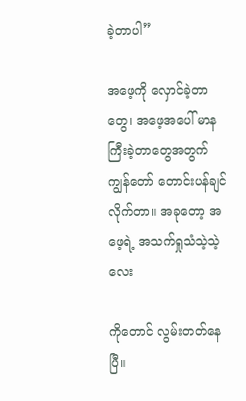ခဲ့တာပါ”

အဖေ့ကို လှောင်ခဲ့တာတွေ၊ အဖေ့အပေါ် မာနကြီးခဲ့တာတွေအတွက် ကျွန်တော် တောင်းပန်ချင်လိုက်တာ။ အခုတော့ အဖေ့ရဲ့ အသက်ရှုသံသဲ့သဲ့လေး

ကိုတောင် လွမ်းတတ်နေပြီ။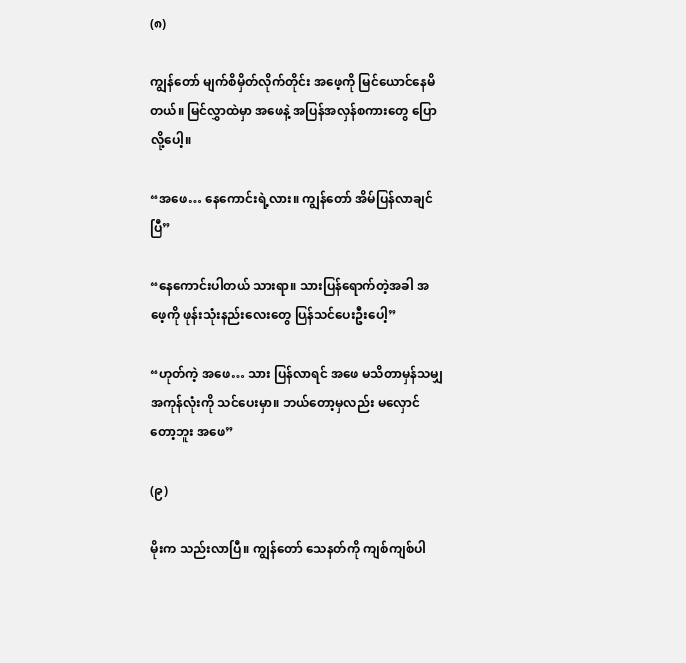(၈)

ကျွန်တော် မျက်စိမှိတ်လိုက်တိုင်း အဖေ့ကို မြင်ယောင်နေမိတယ်။ မြင်လွှာထဲမှာ အဖေနဲ့ အပြန်အလှန်စကားတွေ ပြောလို့ပေါ့။

“အဖေ… နေကောင်းရဲ့လား။ ကျွန်တော် အိမ်ပြန်လာချင်ပြီ”

“နေကောင်းပါတယ် သားရာ။ သားပြန်ရောက်တဲ့အခါ အဖေ့ကို ဖုန်းသုံးနည်းလေးတွေ ပြန်သင်ပေးဦးပေါ့”

“ဟုတ်ကဲ့ အဖေ… သား ပြန်လာရင် အဖေ မသိတာမှန်သမျှ အကုန်လုံးကို သင်ပေးမှာ။ ဘယ်တော့မှလည်း မလှောင်တော့ဘူး အဖေ”

(၉)

မိုးက သည်းလာပြီ။ ကျွန်တော် သေနတ်ကို ကျစ်ကျစ်ပါ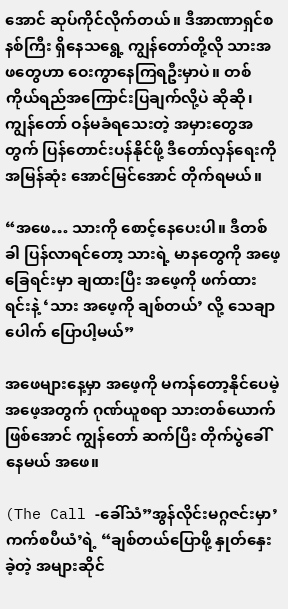အောင် ဆုပ်ကိုင်လိုက်တယ်။ ဒီအာဏာရှင်စနစ်ကြီး ရှိနေသရွေ့ ကျွန်တော်တို့လို သားအဖတွေဟာ ဝေးကွာနေကြရဦးမှာပဲ။ တစ်ကိုယ်ရည်အကြောင်းပြချက်လို့ပဲ ဆိုဆို၊ ကျွန်တော် ဝန်မခံရသေးတဲ့ အမှားတွေအတွက် ပြန်တောင်းပန်နိုင်ဖို့ ဒီတော်လှန်ရေးကို အမြန်ဆုံး အောင်မြင်အောင် တိုက်ရမယ်။

“အဖေ… သားကို စောင့်နေပေးပါ။ ဒီတစ်ခါ ပြန်လာရင်တော့ သားရဲ့ မာနတွေကို အဖေ့ခြေရင်းမှာ ချထားပြီး အဖေ့ကို ဖက်ထားရင်းနဲ့ ‘သား အဖေ့ကို ချစ်တယ်’ လို့ သေချာပေါက် ပြောပါ့မယ်”

အဖေများနေ့မှာ အဖေ့ကို မကန်တော့နိုင်ပေမဲ့ အဖေ့အတွက် ဂုဏ်ယူစရာ သားတစ်ယောက်ဖြစ်အောင် ကျွန်တော် ဆက်ပြီး တိုက်ပွဲခေါ်နေမယ် အဖေ။

(The Call -ခေါ်သံ”အွန်လိုင်းမဂ္ဂဇင်းမှာ’ကက်စပီယံ’ရဲ့ “ချစ်တယ်ပြောဖို့ နှုတ်နှေးခဲ့တဲ့ အများဆိုင်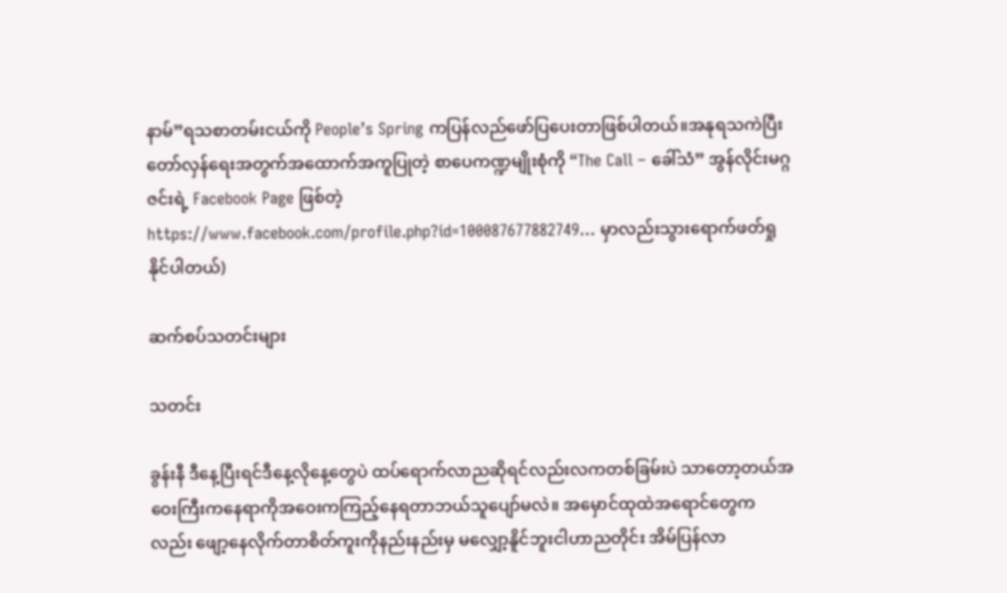နာမ်”ရသစာတမ်းငယ်ကို People’s Spring ကပြန်လည်ဖော်ပြပေးတာဖြစ်ပါတယ်။အနုရသကဲပြီးတော်လှန်ရေးအတွက်အထောက်အကူပြုတဲ့ စာပေကဏ္ဍမျိုးစုံကို “The Call – ခေါ်သံ” အွန်လိုင်းမဂ္ဂဇင်းရဲ့ Facebook Page ဖြစ်တဲ့ https://www.facebook.com/profile.php?id=100087677882749… မှာလည်းသွားရောက်ဖတ်ရှုနိုင်ပါတယ်)

ဆက်စပ်သတင်းများ

သတင်း

ခွန်းနီ ဒီနေ့ပြီးရင်ဒီနေ့လိုနေ့တွေပဲ ထပ်ရောက်လာညဆိုရင်လည်းလကတစ်ခြမ်းပဲ သာတော့တယ်အဝေးကြီးကနေရာကိုအဝေးကကြည့်နေရတာဘယ်သူပျော်မလဲ။ အမှောင်ထုထဲအရောင်တွေကလည်း ဖျော့နေလိုက်တာစိတ်ကူးကိုနည်းနည်းမှ မလျှော့နိူင်ဘူးငါဟာညတိုင်း အိမ်ပြန်လာ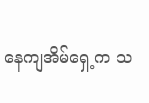နေကျအိမ်ရှေ့က သ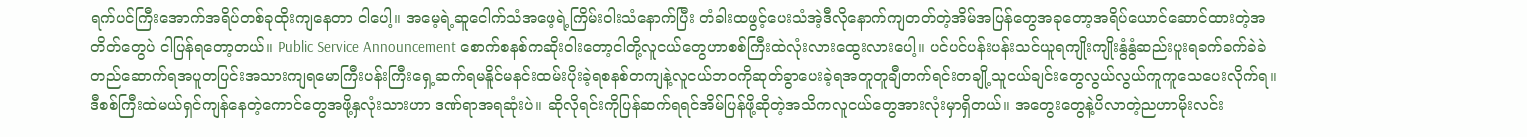ရက်ပင်ကြီးအောက်အရိပ်တစ်ခုထိုးကျနေတာ ငါပေါ့။ အမေ့ရဲ့ဆူငေါက်သံအဖေ့ရဲ့ကြိမ်းဝါးသံနောက်ပြီး တံခါးထဖွင့်ပေးသံအဲ့ဒီလိုနောက်ကျတတ်တဲ့အိမ်အပြန်တွေအခုတော့အရိပ်ယောင်ဆောင်ထားတဲ့အတိတ်တွေပဲ ငါပြန်ရတော့တယ်။ Public Service Announcement စောက်စနစ်ကဆိုးဝါးတော့ငါတို့လူငယ်တွေဟာစစ်ကြီးထဲလုံးလားထွေးလားပေါ့။ ပင်ပင်ပန်းပန်းသင်ယူရကျိုးကျိုးနွံနွံဆည်းပူးရခက်ခက်ခဲခဲတည်ဆောက်ရအပူတပြင်းအသားကျရမောကြီးပန်းကြီးရှေ့ဆက်ရမနိူင်မနင်းထမ်းပိုးခဲ့ရစနစ်တကျနဲ့လူငယ်ဘဝကိုဆုတ်ခွာပေးခဲ့ရအတူတူချီတက်ရင်းတချို့သူငယ်ချင်းတွေလွယ်လွယ်ကူကူသေပေးလိုက်ရ။ ဒီစစ်ကြီးထဲမယ်ရှင်ကျန်နေတဲ့ကောင်တွေအဖို့နှလုံးသားဟာ ဒဏ်ရာအရဆုံးပဲ။ ဆိုလိုရင်းကိုပြန်ဆက်ရရင်အိမ်ပြန်ဖို့ဆိုတဲ့အသိကလူငယ်တွေအားလုံးမှာရှိတယ်။ အတွေးတွေနဲ့ပိလာတဲ့ညဟာမိုးလင်း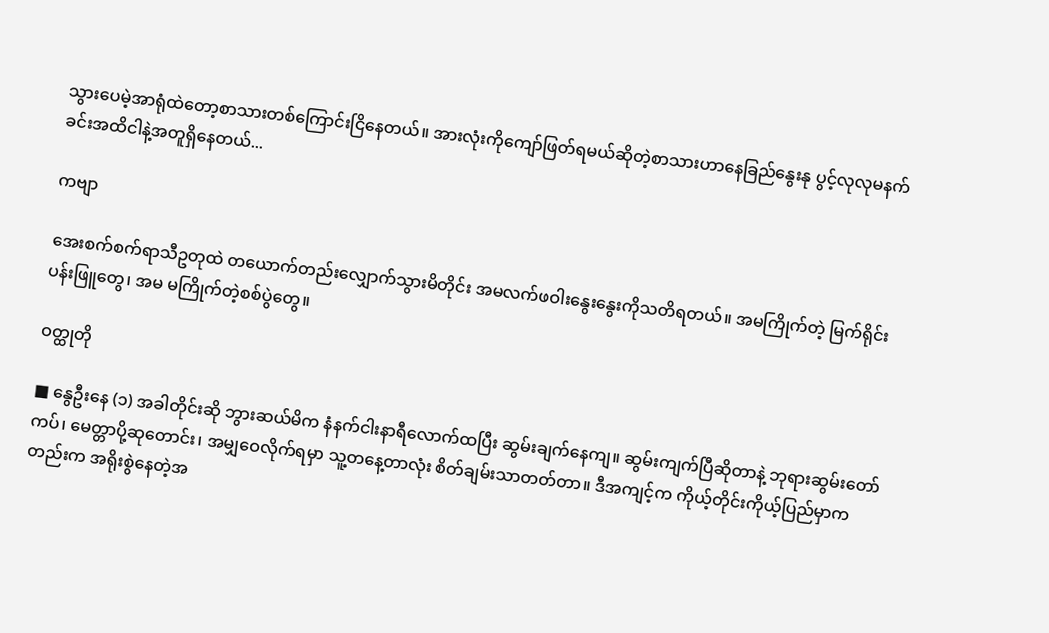သွားပေမဲ့အာရုံထဲတော့စာသားတစ်ကြောင်းငြိနေတယ်။ အားလုံးကိုကျော်ဖြတ်ရမယ်ဆိုတဲ့စာသားဟာနေခြည်နွေးနု ပွင့်လုလုမနက်ခင်းအထိငါနဲ့အတူရှိနေတယ်...

ကဗျာ

အေးစက်စက်ရာသီဥတုထဲ တယောက်တည်းလျှောက်သွားမိတိုင်း အမလက်ဖဝါးနွေးနွေးကိုသတိရတယ်။ အမကြိုက်တဲ့ မြက်ရိုင်းပန်းဖြူတွေ၊ အမ မကြိုက်တဲ့စစ်ပွဲတွေ။

ဝတ္ထုတို

■ နွေဦးနေ (၁) အခါတိုင်းဆို ဘွားဆယ်မိက နံနက်ငါးနာရီလောက်ထပြီး ဆွမ်းချက်နေကျ။ ဆွမ်းကျက်ပြီဆိုတာနဲ့ ဘုရားဆွမ်းတော်ကပ်၊ မေတ္တာပို့ဆုတောင်း၊ အမျှဝေလိုက်ရမှာ သူ့တနေ့တာလုံး စိတ်ချမ်းသာတတ်တာ။ ဒီအကျင့်က ကိုယ့်တိုင်းကိုယ့်ပြည်မှာကတည်းက အရိုးစွဲနေတဲ့အ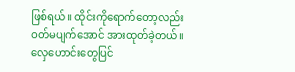ဖြစ်ရယ်။ ထိုင်းကိုရောက်တော့လည်း ဝတ်မပျက်အောင် အားထုတ်ခဲ့တယ်။ လှေဟောင်းတွေပြင်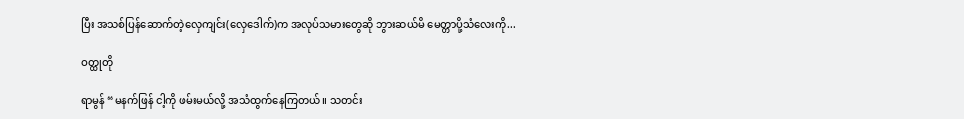ပြီး အသစ်ပြန်ဆောက်တဲ့လှေကျင်း(လှေဒေါက်)က အလုပ်သမားတွေဆို ဘွားဆယ်မိ မေတ္တာပို့သံလေးကို...

ဝတ္ထုတို

ရာမွန် “မနက်ဖြန် ငါ့ကို ဖမ်းမယ်လို့ အသံထွက်နေကြတယ်။ သတင်း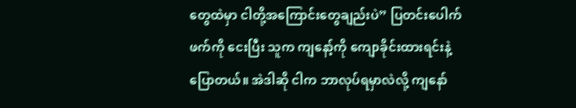တွေထဲမှာ ငါတို့အကြောင်းတွေချည်းပဲ” ပြတင်းပေါက်ဖက်ကို ငေးပြီး သူက ကျနော့်ကို ကျောခိုင်းထားရင်းနဲ့ ပြောတယ်။ အဲဒါဆို ငါက ဘာလုပ်ရမှာလဲလို့ ကျနော်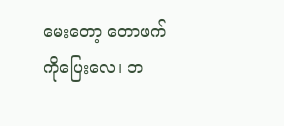မေးတော့ တောဖက်ကိုပြေးလေ၊ ဘ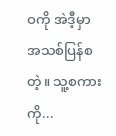ဝကို အဲဒီ့မှာ အသစ်ပြန်စ တဲ့။ သူ့စကားကို...